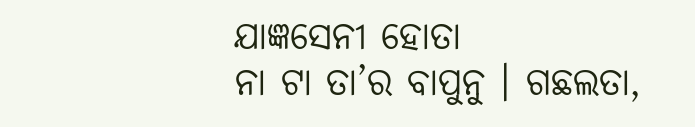ଯାଜ୍ଞସେନୀ ହୋତା
ନା ଟା ତା’ର ବାପୁନୁ । ଗଛଲତା,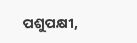ପଶୁପକ୍ଷୀ,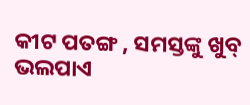କୀଟ ପତଙ୍ଗ , ସମସ୍ତଙ୍କୁ ଖୁବ୍ ଭଲପାଏ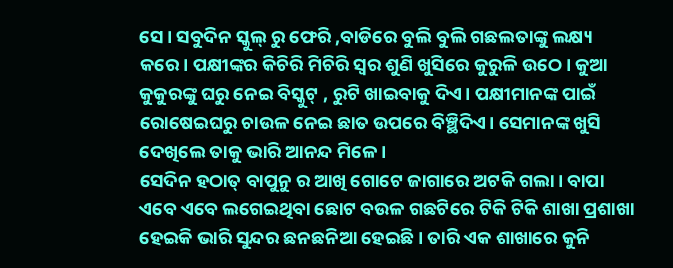ସେ । ସବୁଦିନ ସ୍କୁଲ୍ ରୁ ଫେରି ,ବାଡିରେ ବୁଲି ବୁଲି ଗଛଲତାଙ୍କୁ ଲକ୍ଷ୍ୟ କରେ। ପକ୍ଷୀଙ୍କର କିଚିରି ମିଚିରି ସ୍ୱର ଶୁଣି ଖୁସିରେ କୁରୁଳି ଉଠେ। କୁଆ କୁକୁରଙ୍କୁ ଘରୁ ନେଇ ବିସ୍କୁଟ୍ , ରୁଟି ଖାଇବାକୁ ଦିଏ। ପକ୍ଷୀମାନଙ୍କ ପାଇଁ ରୋଷେଇଘରୁ ଚାଉଳ ନେଇ ଛାତ ଉପରେ ବିଞ୍ଛିଦିଏ। ସେମାନଙ୍କ ଖୁସି ଦେଖିଲେ ତାକୁ ଭାରି ଆନନ୍ଦ ମିଳେ।
ସେଦିନ ହଠାତ୍ ବାପୁନୁ ର ଆଖି ଗୋଟେ ଜାଗାରେ ଅଟକି ଗଲା। ବାପା ଏବେ ଏବେ ଲଗେଇଥିବା ଛୋଟ ବଉଳ ଗଛଟିରେ ଟିକି ଟିକି ଶାଖା ପ୍ରଶାଖା ହେଇକି ଭାରି ସୁନ୍ଦର ଛନଛନିଆ ହେଇଛି। ତାରି ଏକ ଶାଖାରେ କୁନି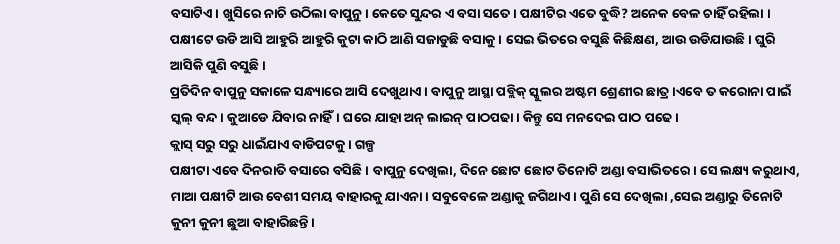ବସାଟିଏ। ଖୁସିରେ ନାଚି ଉଠିଲା ବାପୁନୁ। କେତେ ସୁନ୍ଦର ଏ ବସା ସତେ । ପକ୍ଷୀଟିର ଏତେ ବୁଦ୍ଧି? ଅନେକ ବେଳ ଚାହିଁ ରହିଲା । ପକ୍ଷୀଟେ ଉଡି ଆସି ଆହୁରି ଆହୁରି କୁଟା କାଠି ଆଣି ସଜାଡୁଛି ବସାକୁ। ସେଇ ଭିତରେ ବସୁଛି କିଛିକ୍ଷଣ, ଆଉ ଉଡିଯାଉଛି। ଘୁରି ଆସିକି ପୁଣି ବସୁଛି।
ପ୍ରତିଦିନ ବାପୁନୁ ସକାଳେ ସନ୍ଧ୍ୟାରେ ଆସି ଦେଖୁଥାଏ। ବାପୁନୁ ଆସ୍ଥା ପବ୍ଲିକ୍ ସ୍କୁଲର ଅଷ୍ଟମ ଶ୍ରେଣୀର ଛାତ୍ର।ଏବେ ତ କରୋନା ପାଇଁ ସ୍କଲ୍ ବନ୍ଦ। କୁଆଡେ ଯିବାର ନାହିଁ। ଘରେ ଯାହା ଅନ୍ ଲାଇନ୍ ପାଠପଢା। କିନ୍ତୁ ସେ ମନଦେଇ ପାଠ ପଢେ ।
କ୍ଲାସ୍ ସରୁ ସରୁ ଧାଇଁଯାଏ ବାଡିପଟକୁ। ଗଳ୍ପ
ପକ୍ଷୀଟା ଏବେ ଦିନରାତି ବସାରେ ବସିଛି। ବାପୁନୁ ଦେଖିଲା, ଦିନେ ଛୋଟ ଛୋଟ ତିନୋଟି ଅଣ୍ଡା ବସାଭିତରେ। ସେ ଲକ୍ଷ୍ୟ କରୁଥାଏ, ମାଆ ପକ୍ଷୀଟି ଆଉ ବେଶୀ ସମୟ ବାହାରକୁ ଯାଏନା। ସବୁବେଳେ ଅଣ୍ଡାକୁ ଜଗିଥାଏ । ପୁଣି ସେ ଦେଖିଲା ,ସେଇ ଅଣ୍ଡାରୁ ତିନୋଟି କୁନୀ କୁନୀ ଛୁଆ ବାହାରିଛନ୍ତି।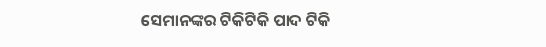ସେମାନଙ୍କର ଟିକିଟିକି ପାଦ ଟିକି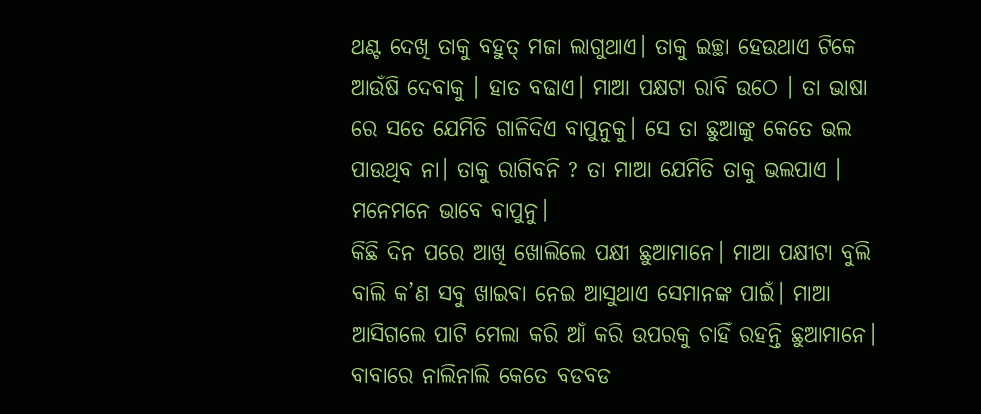ଥଣ୍ଟ ଦେଖି ତାକୁ ବହୁତ୍ ମଜା ଲାଗୁଥାଏ। ତାକୁ ଇଚ୍ଛା ହେଉଥାଏ ଟିକେ ଆଉଁଷି ଦେବାକୁ । ହାତ ବଢାଏ। ମାଆ ପକ୍ଷଟା ରାବି ଉଠେ । ତା ଭାଷା ରେ ସତେ ଯେମିତି ଗାଳିଦିଏ ବାପୁନୁକୁ। ସେ ତା ଛୁଆଙ୍କୁ କେତେ ଭଲ ପାଉଥିବ ନା। ତାକୁ ରାଗିବନି ? ତା ମାଆ ଯେମିତି ତାକୁ ଭଲପାଏ । ମନେମନେ ଭାବେ ବାପୁନୁ।
କିଛି ଦିନ ପରେ ଆଖି ଖୋଲିଲେ ପକ୍ଷୀ ଛୁଆମାନେ। ମାଆ ପକ୍ଷୀଟା ବୁଲି ବାଲି କ’ଣ ସବୁ ଖାଇବା ନେଇ ଆସୁଥାଏ ସେମାନଙ୍କ ପାଇଁ। ମାଆ ଆସିଗଲେ ପାଟି ମେଲା କରି ଆଁ କରି ଉପରକୁ ଚାହିଁ ରହନ୍ତି ଛୁଆମାନେ। ବାବାରେ ନାଲିନାଲି କେତେ ବଡବଡ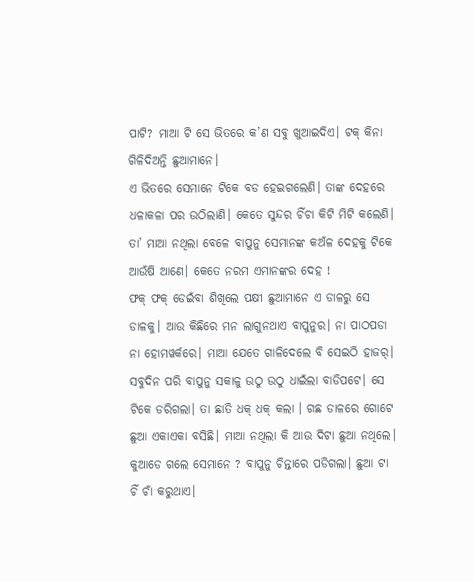ପାଟି? ମାଆ ଟି ସେ ଭିତରେ କ’ଣ ସବୁ ଖୁଆଇଦିଏ। ଟକ୍ କିନା ଗିଳିଦିଅନ୍ତି ଛୁଆମାନେ।
ଏ ଭିତରେ ସେମାନେ ଟିକେ ବଡ ହେଇଗଲେଣି। ତାଙ୍କ ଦେହରେ ଧଳାକଳା ପର ଉଠିଲାଣି। କେତେ ସୁନ୍ଦର ଚିଁଚା କିଟି ମିଟି କଲେଣି। ତା’ ମାଆ ନଥିଲା ବେଳେ ବାପୁନୁ ସେମାନଙ୍କ କଅଁଳ ଦେହକୁ ଟିକେ ଆଉଁଷି ଆଣେ। କେତେ ନରମ ଏମାନଙ୍କର ଦେହ !
ଫକ୍ ଫକ୍ ଡେଇଁବା ଶିଖିଲେ ପକ୍ଷୀ ଛୁଆମାନେ ଏ ଡାଳରୁ ସେ ଡାଳକୁ। ଆଉ କିଛିରେ ମନ ଲାଗୁନଥାଏ ବାପୁନୁର। ନା ପାଠପଡା ନା ହୋମୱର୍କରେ। ମାଆ ଯେତେ ଗାଳିଦେଲେ ବି ସେଇଠି ହାଜର୍। ସବୁଦିନ ପରି ବାପୁନୁ ସକାଳୁ ଉଠୁ ଉଠୁ ଧାଇଁଲା ବାଡିପଟେ। ସେ ଟିକେ ଡରିଗଲା। ତା ଛାତି ଧକ୍ ଧକ୍ କଲା । ଗଛ ଡାଳରେ ଗୋଟେ ଛୁଆ ଏକାଏକା ବସିଛି। ମାଆ ନଥିଲା କି ଆଉ ଦିଟା ଛୁଆ ନଥିଲେ। କୁଆଡେ ଗଲେ ସେମାନେ ? ବାପୁନୁ ଚିନ୍ତାରେ ପଡିଗଲା। ଛୁଆ ଟା ଚିଁ ଚାଁ କରୁଥାଏ।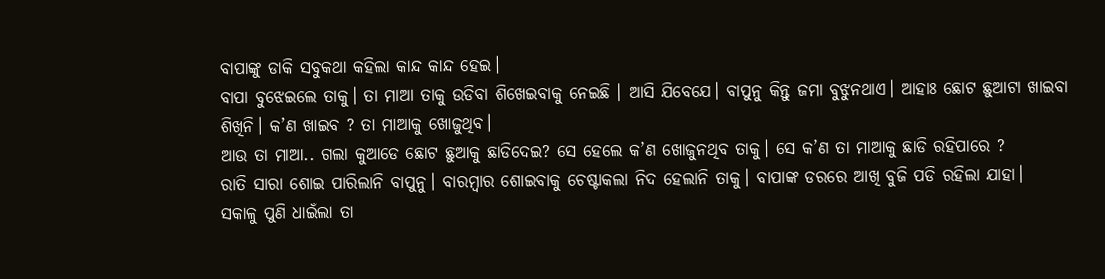ବାପାଙ୍କୁ ଡାକି ସବୁକଥା କହିଲା କାନ୍ଦ କାନ୍ଦ ହେଇ।
ବାପା ବୁଝେଇଲେ ତାକୁ। ତା ମାଆ ତାକୁ ଉଡିବା ଶିଖେଇବାକୁ ନେଇଛି । ଆସି ଯିବେଯେ। ବାପୁନୁ କିନ୍ତୁ ଜମା ବୁଝୁନଥାଏ। ଆହାଃ ଛୋଟ ଛୁଆଟା ଖାଇବା ଶିଖିନି। କ’ଣ ଖାଇବ ? ତା ମାଆକୁ ଖୋଜୁଥିବ।
ଆଉ ତା ମାଆ.. ଗଲା କୁଆଡେ ଛୋଟ ଛୁଆକୁ ଛାଡିଦେଇ? ସେ ହେଲେ କ’ଣ ଖୋଜୁନଥିବ ତାକୁ। ସେ କ’ଣ ତା ମାଆକୁ ଛାଡି ରହିପାରେ ?
ରାତି ସାରା ଶୋଇ ପାରିଲାନି ବାପୁନୁ। ବାରମ୍ବାର ଶୋଇବାକୁ ଚେଷ୍ଟାକଲା ନିଦ ହେଲାନି ତାକୁ। ବାପାଙ୍କ ଡରରେ ଆଖି ବୁଜି ପଡି ରହିଲା ଯାହା।
ସକାଳୁ ପୁଣି ଧାଇଁଲା ତା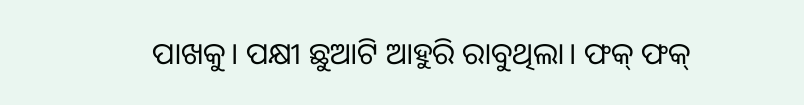ପାଖକୁ। ପକ୍ଷୀ ଛୁଆଟି ଆହୁରି ରାବୁଥିଲା। ଫକ୍ ଫକ୍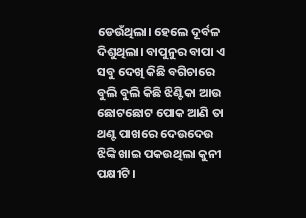ଡେଉଁଥିଲା। ହେଲେ ଦୂର୍ବଳ ଦିଶୁଥିଲା। ବାପୁନୁର ବାପା ଏ ସବୁ ଦେଖି କିଛି ବଗିଚାରେ ବୁଲି ବୁଲି କିଛି ଝିଣ୍ଟିକା ଆଉ ଛୋଟଛୋଟ ପୋକ ଆଣି ତା ଥଣ୍ଟ ପାଖରେ ଦେଉଦେଉ ଝିଙ୍କି ଖାଇ ପକଉଥିଲା କୁନୀ ପକ୍ଷୀଟି।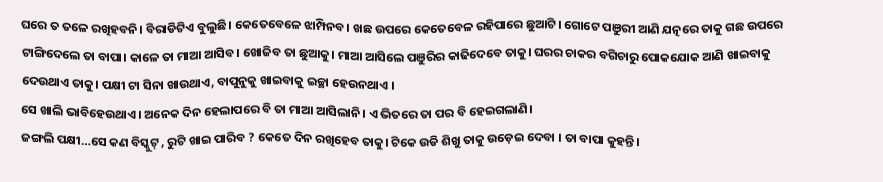ଘରେ ତ ତଳେ ରଖିହବନି। ବିରାଡିଟିଏ ବୁଲୁଛି। କେତେବେଳେ ଝାମ୍ପିନବ। ଖଛ ଉପରେ କେତେବେଳ ରହିପାରେ ଛୁଆଟି। ଗୋଟେ ପଞୁରୀ ଆଣି ଯତ୍ନରେ ତାକୁ ଗଛ ଉପରେ ଟାଙ୍ଗିଦେଲେ ତା ବାପା। କାଳେ ତା ମାଆ ଆସିବ। ଖୋଜିବ ତା ଛୁଆକୁ। ମାଆ ଆସିଲେ ପଞୁରିର କାଢିଦେବେ ତାକୁ। ଘରର ଚାକର ବଗିଚାରୁ ପୋକଯୋକ ଆଣି ଖାଇବାକୁ ଦେଉଥାଏ ତାକୁ। ପକ୍ଷୀ ଟା ସିନା ଖାଉଥାଏ, ବାପୁନୁକୁ ଖାଇବାକୁ ଇଚ୍ଛା ହେଉନଥାଏ ।
ସେ ଖାଲି ଭାବିହେଉଥାଏ। ଅନେକ ଦିନ ହେଲାପରେ ବି ତା ମାଆ ଆସିଲାନି। ଏ ଭିତରେ ତା ପର ବି ହେଇଗଲାଣି।
ଜଙ୍ଗଲି ପକ୍ଷୀ…ସେ କଣ ବିସ୍କୁଟ୍ , ରୁଟି ଖାଇ ପାରିବ ? କେତେ ଦିନ ରଖିହେବ ତାକୁ। ଟିକେ ଉଡି ଶିଖୁ ତାକୁ ଉଡ଼େଇ ଦେବା । ତା ବାପା କୁହନ୍ତି।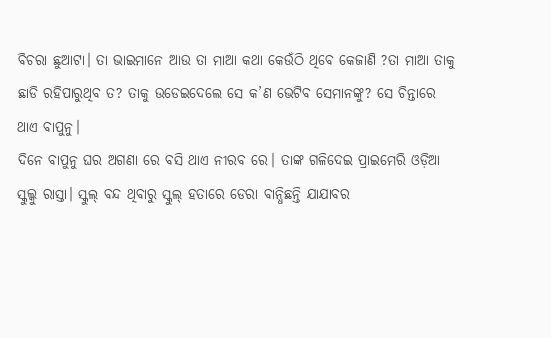ବିଚରା ଛୁଆଟା। ତା ଭାଇମାନେ ଆଉ ତା ମାଆ କଥା କେଉଁଠି ଥିବେ କେଜାଣି ?ତା ମାଆ ତାକୁ ଛାଡି ରହିପାରୁଥିବ ତ? ତାକୁ ଉଡେଇଦେଲେ ସେ କ’ଣ ଭେଟିବ ସେମାନଙ୍କୁ? ସେ ଚିନ୍ତାରେ ଥାଏ ବାପୁନୁ।
ଦିନେ ବାପୁନୁ ଘର ଅଗଣା ରେ ବସି ଥାଏ ନୀରବ ରେ। ତାଙ୍କ ଗଳିଦେଇ ପ୍ରାଇମେରି ଓଡ଼ିଆ ସ୍କୁଲ୍କୁ ରାସ୍ତା। ସ୍କୁଲ୍ ବନ୍ଦ ଥିବାରୁ ସ୍କୁଲ୍ ହତାରେ ଡେରା ବାନ୍ଧିଛନ୍ତି ଯାଯାବର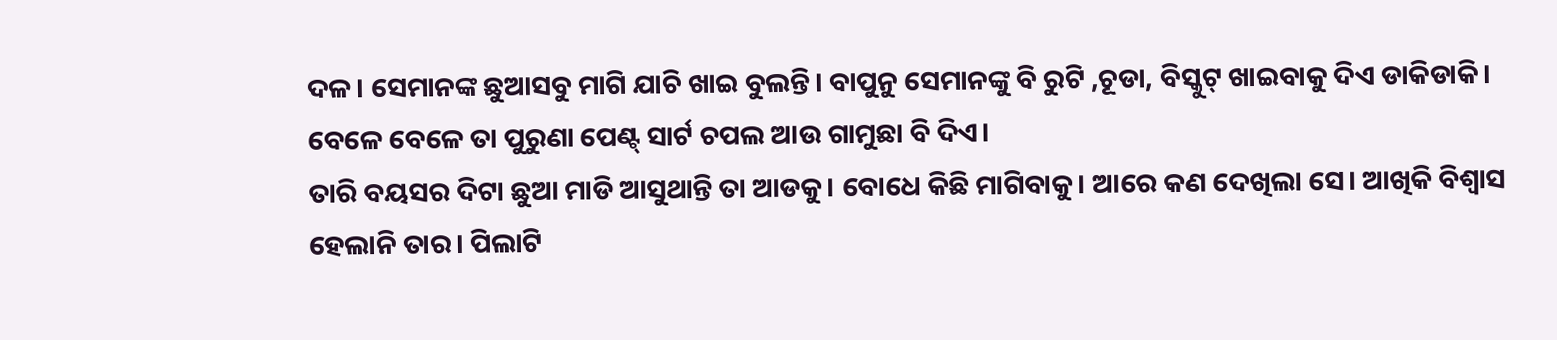ଦଳ। ସେମାନଙ୍କ ଛୁଆସବୁ ମାଗି ଯାଚି ଖାଇ ବୁଲନ୍ତି। ବାପୁନୁ ସେମାନଙ୍କୁ ବି ରୁଟି ,ଚୂଡା, ବିସ୍କୁଟ୍ ଖାଇବାକୁ ଦିଏ ଡାକିଡାକି। ବେଳେ ବେଳେ ତା ପୁରୁଣା ପେଣ୍ଟ୍ ସାର୍ଟ ଚପଲ ଆଉ ଗାମୁଛା ବି ଦିଏ।
ତାରି ବୟସର ଦିଟା ଛୁଆ ମାଡି ଆସୁଥାନ୍ତି ତା ଆଡକୁ। ବୋଧେ କିଛି ମାଗିବାକୁ। ଆରେ କଣ ଦେଖିଲା ସେ। ଆଖିକି ବିଶ୍ୱାସ ହେଲାନି ତାର। ପିଲାଟି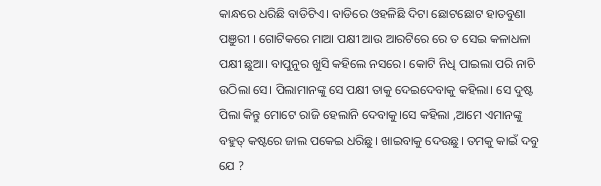କାନ୍ଧରେ ଧରିଛି ବାଡିଟିଏ। ବାଡିରେ ଓହଳିଛି ଦିଟା ଛୋଟଛୋଟ ହାତବୁଣା ପଞୁରୀ । ଗୋଟିକରେ ମାଆ ପକ୍ଷୀ ଆଉ ଆରଟିରେ ରେ ତ ସେଇ କଳାଧଳା ପକ୍ଷୀ ଛୁଆ। ବାପୁନୁର ଖୁସି କହିଲେ ନସରେ। କୋଟି ନିଧି ପାଇଲା ପରି ନାଚି ଉଠିଲା ସେ। ପିଲାମାନଙ୍କୁ ସେ ପକ୍ଷୀ ତାକୁ ଦେଇଦେବାକୁ କହିଲା। ସେ ଦୁଷ୍ଟ ପିଲା କିନ୍ତୁ ମୋଟେ ରାଜି ହେଲାନି ଦେବାକୁ।ସେ କହିଲା ,ଆମେ ଏମାନଙ୍କୁ ବହୁତ୍ କଷ୍ଟରେ ଜାଲ ପକେଇ ଧରିଛୁ। ଖାଇବାକୁ ଦେଉଛୁ। ତମକୁ କାଇଁ ଦବୁ ଯେ ?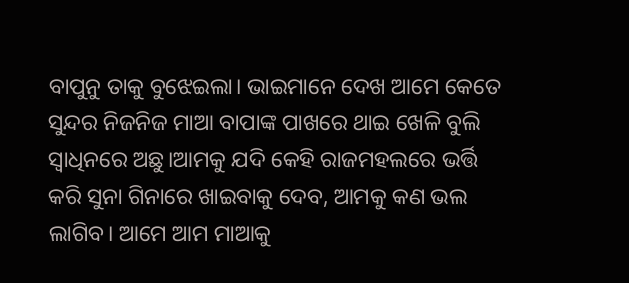ବାପୁନୁ ତାକୁ ବୁଝେଇଲା। ଭାଇମାନେ ଦେଖ ଆମେ କେତେ ସୁନ୍ଦର ନିଜନିଜ ମାଆ ବାପାଙ୍କ ପାଖରେ ଥାଇ ଖେଳି ବୁଲି ସ୍ୱାଧିନରେ ଅଛୁ।ଆମକୁ ଯଦି କେହି ରାଜମହଲରେ ଭର୍ତ୍ତି କରି ସୁନା ଗିନାରେ ଖାଇବାକୁ ଦେବ, ଆମକୁ କଣ ଭଲ ଲାଗିବ। ଆମେ ଆମ ମାଆକୁ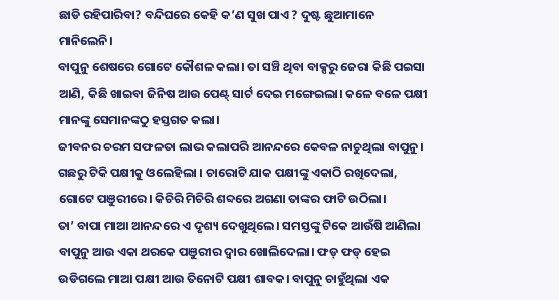ଛାଡି ରହିପାରିବା? ବନ୍ଦିଘରେ କେହି କ’ଣ ସୁଖ ପାଏ ? ଦୁଷ୍ଟ ଛୁଆମାନେ ମାନିଲେନି।
ବାପୁନୁ ଶେଷରେ ଗୋଟେ କୌଶଳ କଲା। ତା ସଞ୍ଚି ଥିବା ବାକ୍ସରୁ ଜେରା କିଛି ପଇସା ଆଣି, କିଛି ଖାଇବା ଜିନିଷ ଆଉ ପେଣ୍ଟ୍ ସାର୍ଟ ଦେଇ ମଙ୍ଗେଇଲା। କଳେ ବଳେ ପକ୍ଷୀ ମାନଙ୍କୁ ସେମାନଙ୍କଠୁ ହସ୍ତଗତ କଲା।
ଜୀବନର ଚରମ ସଫଳତା ଲାଭ କଲାପରି ଆନନ୍ଦରେ କେବଳ ନାଚୁଥିଲା ବାପୁନୁ। ଗଛରୁ ଟିକି ପକ୍ଷୀକୁ ଓଲେହିଲା । ଚାରୋଟି ଯାକ ପକ୍ଷୀଙ୍କୁ ଏକାଠି ରଖିଦେଲା, ଗୋଟେ ପଞୁରୀରେ। କିଚିରି ମିଚିରି ଶବ୍ଦରେ ଅଗଣା ତାଙ୍କର ଫାଟି ଉଠିଲା।
ତା’ ବାପା ମାଆ ଆନନ୍ଦରେ ଏ ଦୃଶ୍ୟ ଦେଖୁଥିଲେ। ସମସ୍ତଙ୍କୁ ଟିକେ ଆଉଁଷି ଆଣିଲା ବାପୁନୁ ଆଉ ଏକା ଥରକେ ପଞୁରୀର ଦ୍ୱାର ଖୋଲିଦେଲା। ଫଡ୍ ଫଡ୍ ହେଇ ଉଡିଗଲେ ମାଆ ପକ୍ଷୀ ଆଉ ତିନୋଟି ପକ୍ଷୀ ଶାବକ। ବାପୁନୁ ଚାହୁଁଥିଲା ଏକ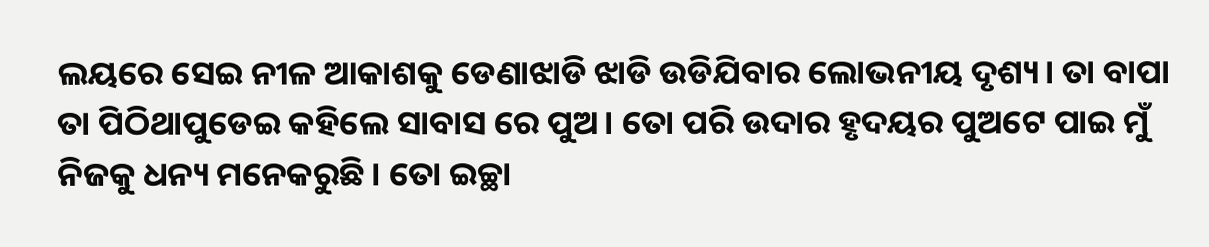ଲୟରେ ସେଇ ନୀଳ ଆକାଶକୁ ଡେଣାଝାଡି ଝାଡି ଉଡିଯିବାର ଲୋଭନୀୟ ଦୃଶ୍ୟ। ତା ବାପା ତା ପିଠିଥାପୁଡେଇ କହିଲେ ସାବାସ ରେ ପୁଅ। ତୋ ପରି ଉଦାର ହୃଦୟର ପୁଅଟେ ପାଇ ମୁଁ ନିଜକୁ ଧନ୍ୟ ମନେକରୁଛି। ତୋ ଇଚ୍ଛା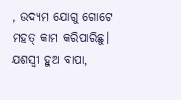, ଉଦ୍ୟମ ଯୋଗୁ ଗୋଟେ ମହତ୍ କାମ କରିପାରିଛୁ। ଯଶସ୍ୱୀ ହୁଅ ବାପା,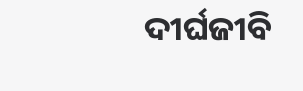ଦୀର୍ଘଜୀବି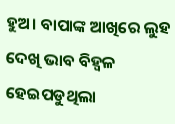ହୁଅ। ବାପାଙ୍କ ଆଖିରେ ଲୁହ ଦେଖି ଭାବ ବିହ୍ୱଳ ହେଇପଡୁଥିଲା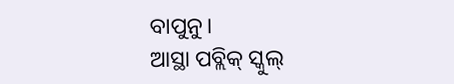ବାପୁନୁ।
ଆସ୍ଥା ପବ୍ଲିକ୍ ସ୍କୁଲ୍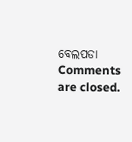ବେଲପଡା
Comments are closed.